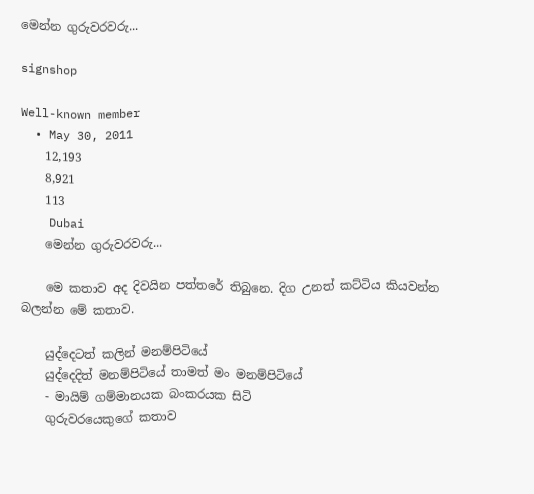මෙන්න ගුරුවරවරු...

signshop

Well-known member
  • May 30, 2011
    12,193
    8,921
    113
    Dubai
    මෙන්න ගුරුවරවරු...

    මෙ කතාව අද දිවයින පත්තරේ තිබුනෙ. දිග උනත් කට්ටිය කියවන්න බලන්න මේ කතාව.

    යුද්දෙටත් කලින් මනම්පිටියේ
    යුද්දෙදිත් මනම්පිටියේ තාමත් මං මනම්පිටියේ
    - මායිම් ගම්මානයක බංකරයක සිටි
    ගුරුවරයෙකුගේ කතාව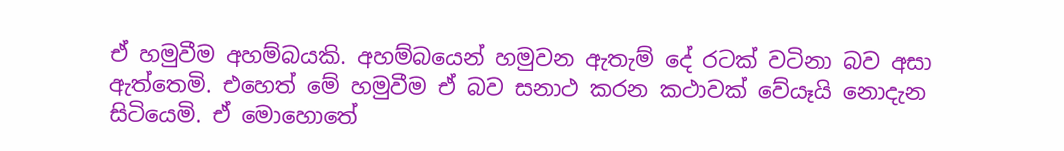ඒ හමුවීම අහම්බයකි. අහම්බයෙන් හමුවන ඇතැම් දේ රටක්‌ වටිනා බව අසා ඇත්තෙමි. එහෙත් මේ හමුවීම ඒ බව සනාථ කරන කථාවක්‌ වේයෑයි නොදැන සිටියෙමි. ඒ මොහොතේ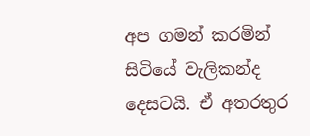අප ගමන් කරමින් සිටියේ වැලිකන්ද දෙසටයි. ඒ අතරතුර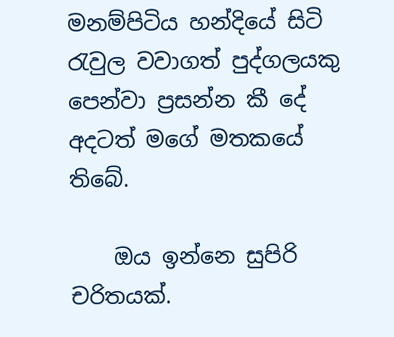මනම්පිටිය හන්දියේ සිටි රැවුල වවාගත් පුද්ගලයකු පෙන්වා ප්‍රසන්න කී දේ අදටත් මගේ මතකයේ තිබේ.

    ඔය ඉන්නෙ සුපිරි චරිතයක්‌.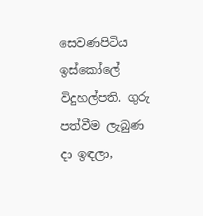සෙවණපිටිය ඉස්‌කෝලේ විදුහල්පති. ගුරු පත්වීම ලැබුණ දා ඉඳලා,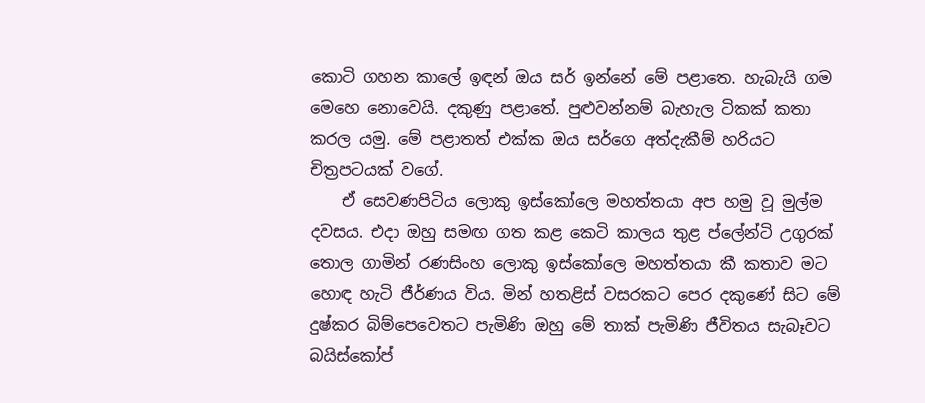කොටි ගහන කාලේ ඉඳන් ඔය සර් ඉන්නේ මේ පළාතෙ. හැබැයි ගම මෙහෙ නොවෙයි. දකුණු පළාතේ. පුළුවන්නම් බැහැල ටිකක්‌ කතා කරල යමු. මේ පළාතත් එක්‌ක ඔය සර්ගෙ අත්දැකීම් හරියට චිත්‍රපටයක්‌ වගේ.
    ඒ සෙවණපිටිය ලොකු ඉස්‌කෝලෙ මහත්තයා අප හමු වූ මුල්ම දවසය. එදා ඔහු සමඟ ගත කළ කෙටි කාලය තුළ ප්ලේන්ටි උගුරක්‌ තොල ගාමින් රණසිංහ ලොකු ඉස්‌කෝලෙ මහත්තයා කී කතාව මට හොඳ හැටි ජීර්ණය විය. මින් හතළිස්‌ වසරකට පෙර දකුණේ සිට මේ දුෂ්කර බිම්පෙවෙතට පැමිණි ඔහු මේ තාක්‌ පැමිණි ජීවිතය සැබෑවට බයිස්‌කෝප්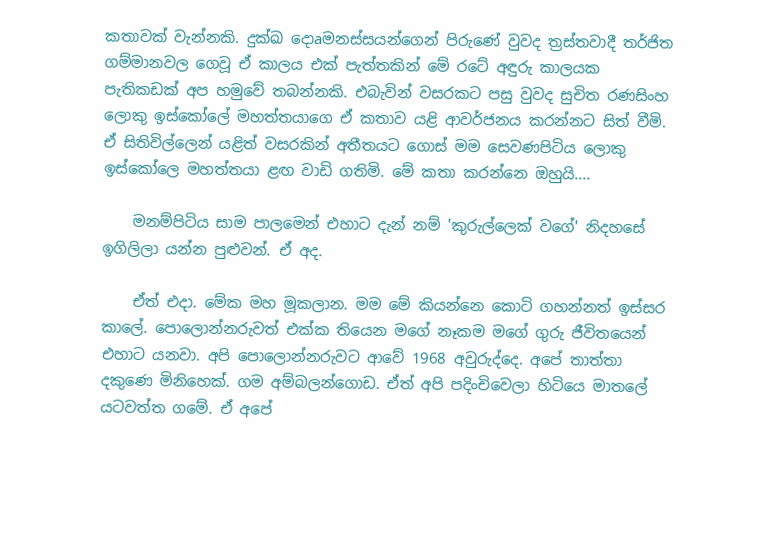කතාවක්‌ වැන්නකි. දුක්‌ඛ දොaමනස්‌සයන්ගෙන් පිරුණේ වුවද ත්‍රස්‌තවාදී තර්ජිත ගම්මානවල ගෙවූ ඒ කාලය එක්‌ පැත්තකින් මේ රටේ අඳුරු කාලයක පැතිකඩක්‌ අප හමුවේ තබන්නකි. එබැවින් වසරකට පසු වුවද සුචිත රණසිංහ ලොකු ඉස්‌කෝලේ මහත්තයාගෙ ඒ කතාව යළි ආවර්ජනය කරන්නට සිත් වීමි. ඒ සිතිවිල්ලෙන් යළිත් වසරකින් අතීතයට ගොස්‌ මම සෙවණපිටිය ලොකු ඉස්‌කෝලෙ මහත්තයා ළඟ වාඩි ගතිමි. මේ කතා කරන්නෙ ඔහුයි....

    මනම්පිටිය සාම පාලමෙන් එහාට දැන් නම් 'කුරුල්ලෙක්‌ වගේ' නිදහසේ ඉගිලිලා යන්න පුළුවන්. ඒ අද.

    ඒත් එදා. මේක මහ මූකලාන. මම මේ කියන්නෙ කොටි ගහන්නත් ඉස්‌සර කාලේ. පොලොන්නරුවත් එක්‌ක තියෙන මගේ නෑකම මගේ ගුරු ජීවිතයෙන් එහාට යනවා. අපි පොලොන්නරුවට ආවේ 1968 අවුරුද්දෙ. අපේ තාත්තා දකුණෙ මිනිහෙක්‌. ගම අම්බලන්ගොඩ. ඒත් අපි පදිංචිවෙලා හිටියෙ මාතලේ යටවත්ත ගමේ. ඒ අපේ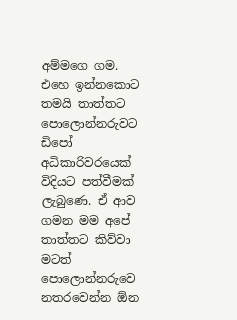අම්මගෙ ගම. එහෙ ඉන්නකොට තමයි තාත්තට පොලොන්නරුවට ඩිපෝ අධිකාරිවරයෙක්‌ විදියට පත්වීමක්‌ ලැබුණෙ. ඒ ආව ගමන මම අපේ තාත්තට කිව්වා මටත් පොලොන්නරුවෙ නතරවෙන්න ඕන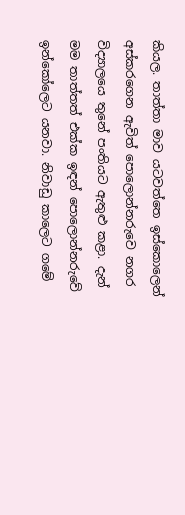කියල. තාත්තා මාව යටවත්තෙ ඉස්‌කොලෙන් අස්‌කරගෙන ඇවිත් පොලොන්නරුවෙ නගර විද්‍යාලයෙ තුනේ පංතියට ඇතුළු කළා. දැන් මම තාත්තත් එක්‌ක ඉඳන් පොලොන්නරුවේ ඉන්කෝලෙට යනවා. නිවාඩු කාලෙට ගමේ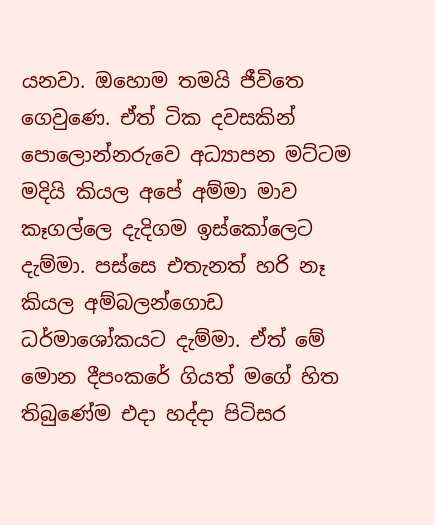යනවා. ඔහොම තමයි ජීවිතෙ ගෙවුණෙ. ඒත් ටික දවසකින් පොලොන්නරුවෙ අධ්‍යාපන මට්‌ටම මදියි කියල අපේ අම්මා මාව කෑගල්ලෙ දැදිගම ඉස්‌කෝලෙට දැම්මා. පස්‌සෙ එතැනත් හරි නෑ කියල අම්බලන්ගොඩ ධර්මාශෝකයට දැම්මා. ඒත් මේ මොන දීපංකරේ ගියත් මගේ හිත තිබුණේම එදා හද්දා පිටිසර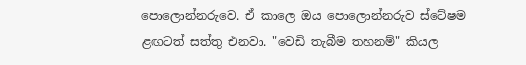පොලොන්නරුවෙ. ඒ කාලෙ ඔය පොලොන්නරුව ස්‌ටේෂම ළඟටත් සත්තු එනවා. "වෙඩි තැබීම තහනම්" කියල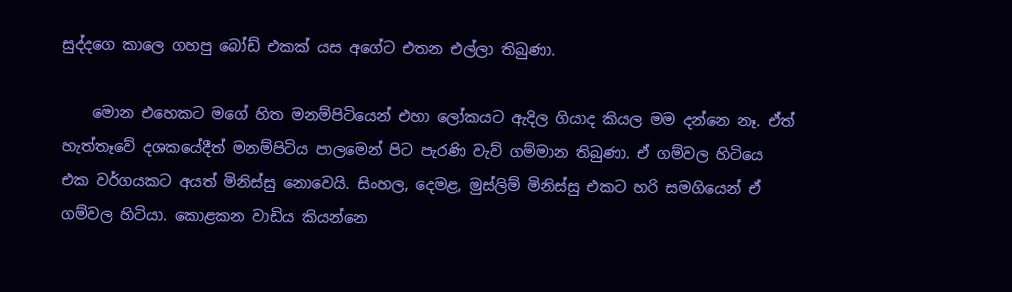සුද්දගෙ කාලෙ ගහපු බෝඩ් එකක්‌ යස අගේට එතන එල්ලා තිබුණා.

    මොන එහෙකට මගේ හිත මනම්පිටියෙන් එහා ලෝකයට ඇදිල ගියාද කියල මම දන්නෙ නෑ. ඒත් හැත්තෑවේ දශකයේදීත් මනම්පිටිය පාලමෙන් පිට පැරණි වැව් ගම්මාන තිබුණා. ඒ ගම්වල හිටියෙ එක වර්ගයකට අයත් මිනිස්‌සු නොවෙයි. සිංහල, දෙමළ, මුස්‌ලිම් මිනිස්‌සු එකට හරි සමගියෙන් ඒ ගම්වල හිටියා. කොළකන වාඩිය කියන්නෙ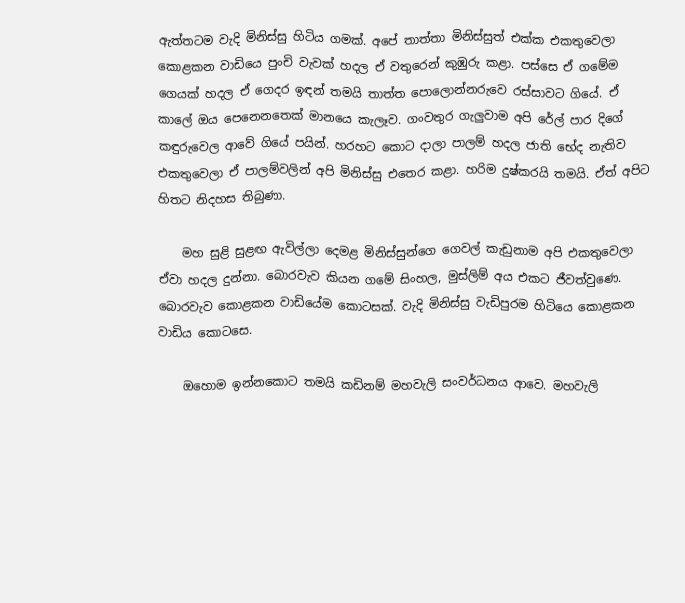ඇත්තටම වැදි මිනිස්‌සු හිටිය ගමක්‌. අපේ තාත්තා මිනිස්‌සුත් එක්‌ක එකතුවෙලා කොළකන වාඩියෙ පුංචි වැවක්‌ හදල ඒ වතුරෙන් කුඹුරු කළා. පස්‌සෙ ඒ ගමේම ගෙයක්‌ හදල ඒ ගෙදර ඉඳන් තමයි තාත්ත පොලොන්නරුවෙ රස්‌සාවට ගියේ. ඒ කාලේ ඔය පෙනෙනතෙක්‌ මානයෙ කැලෑව. ගංවතුර ගැලුවාම අපි රේල් පාර දිගේ කඳුරුවෙල ආවේ ගියේ පයින්. හරහට කොට දාලා පාලම් හදල ජාති භේද නැතිව එකතුවෙලා ඒ පාලම්වලින් අපි මිනිස්‌සු එතෙර කළා. හරිම දුෂ්කරයි තමයි. ඒත් අපිට හිතට නිදහස තිබුණා.

    මහ සුළි සුළඟ ඇවිල්ලා දෙමළ මිනිස්‌සුන්ගෙ ගෙවල් කැඩුනාම අපි එකතුවෙලා ඒවා හදල දුන්නා. බොරවැව කියන ගමේ සිංහල, මුස්‌ලිම් අය එකට ජීවත්වුණෙ. බොරවැව කොළකන වාඩියේම කොටසක්‌. වැදි මිනිස්‌සු වැඩිපුරම හිටියෙ කොළකන වාඩිය කොටසෙ.

    ඔහොම ඉන්නකොට තමයි කඩිනම් මහවැලි සංවර්ධනය ආවෙ. මහවැලි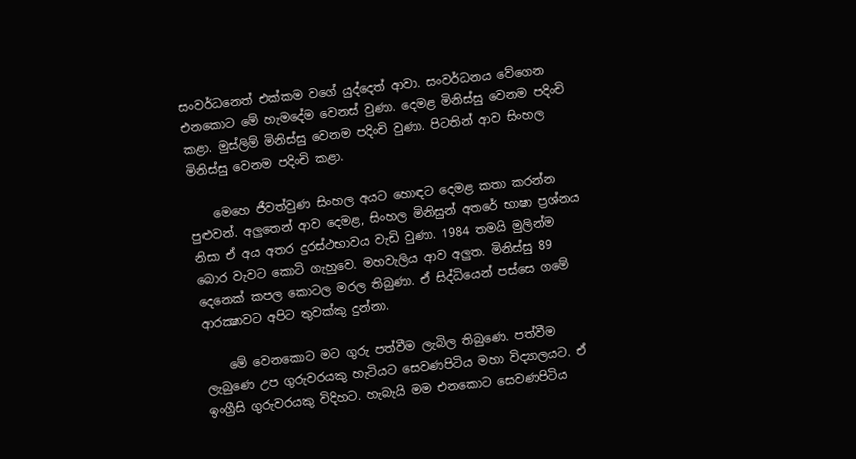සංවර්ධනෙත් එක්‌කම වගේ යුද්දෙත් ආවා. සංවර්ධනය වේගෙන එනකොට මේ හැමදේම වෙනස්‌ වුණා. දෙමළ මිනිස්‌සු වෙනම පදිංචි කළා. මුස්‌ලිම් මිනිස්‌සු වෙනම පදිංචි වුණා. පිටතින් ආව සිංහල මිනිස්‌සු වෙනම පදිංචි කළා.

    මෙහෙ ජීවත්වුණ සිංහල අයට හොඳට දෙමළ කතා කරන්න පුළුවන්. අලුතෙන් ආව දෙමළ, සිංහල මිනිසුන් අතරේ භාෂා ප්‍රශ්නය නිසා ඒ අය අතර දුරස්‌ථභාවය වැඩි වුණා. 1984 තමයි මුලින්ම බොර වැවට කොටි ගැහුවෙ. මහවැලිය ආව අලුත. මිනිස්‌සු 89 දෙනෙක්‌ කපල කොටල මරල තිබුණා. ඒ සිද්ධියෙන් පස්‌සෙ ගමේ ආරක්‍ෂාවට අපිට තුවක්‌කු දුන්නා.

    මේ වෙනකොට මට ගුරු පත්වීම ලැබිල තිබුණෙ. පත්වීම ලැබුණෙ උප ගුරුවරයකු හැටියට සෙවණපිටිය මහා විද්‍යාලයට. ඒ ඉංග්‍රීසි ගුරුවරයකු විදිහට. හැබැයි මම එනකොට සෙවණපිටිය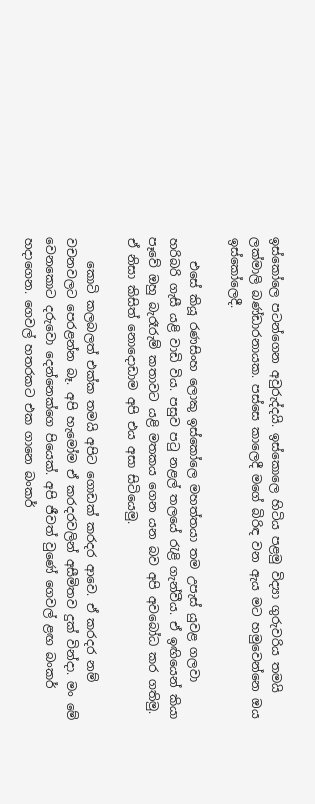ඉස්‌කෝලෙ පටන්ගෙන අවුරුද්දයි. ඉස්‌කොලෙ හිටිය පළමු විද්‍යා ගුරුවරිය තමයි ලක්‌මාලි බණ්‌ඩාරනායක. පස්‌සෙ කාලෙදී මගේ බිරිඳ වන ඇය මට හමුවෙන්නෙ ඔය ඉස්‌කෝලෙදී.

    එසේ කියූ රණසිංහ ලොකු ඉස්‌කෝලෙ මහත්තයා තම උපැස්‌ යුවළ ගලවා හරිබරි ගැසී යළි වාඩි විය. පසුව පටු නළල් තලයේ රැළි ගැන්වීය. ඒ ඉඟියෙන් කියා පෑවේ ඔහු බැරෑරුම් කතාවට යළි මතකය ගෙන යන බව අපි අවබෝධ කර ගතිමු. ඒ නිසා කිසිත් නොදොඩාම අපි එය අසා සිටියෙමු.

    කොටි කලබලත් එක්‌ක තමයි අපිට ගොඩක්‌ කරදර ආවෙ. ඒ කරදර නම් වචනවලට පෙරළන්න බෑ. අපි හැමෝම ඒ කරදරවලින් අසීමිතව දුක්‌ වින්දා. මං මේ වෙනකොට දරුවො දෙන්නෙක්‌ගෙ පියෙක්‌. අපි ජීවත් වුණේ ගෙවල් ළඟ බංකර් හදාගෙන. ගෙවල් හතරකට එක ගානෙ බංකර්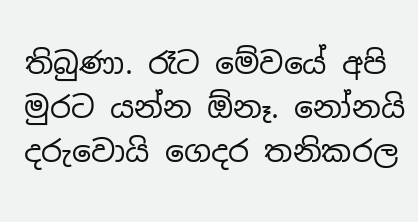තිබුණා. රෑට මේවයේ අපි මුරට යන්න ඕනෑ. නෝනයි දරුවොයි ගෙදර තනිකරල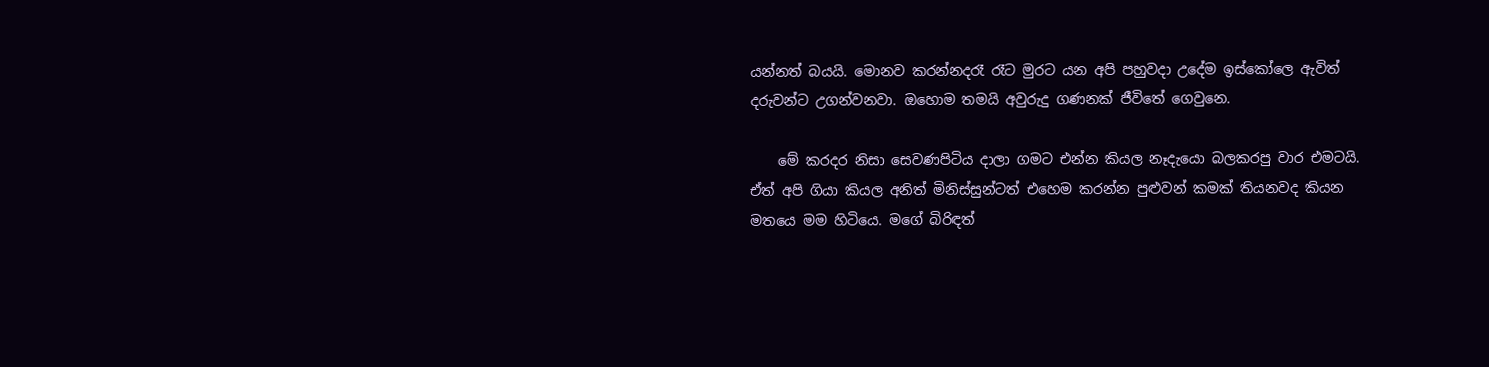යන්නත් බයයි. මොනව කරන්නදරෑ රෑට මුරට යන අපි පහුවදා උදේම ඉස්‌කෝලෙ ඇවිත් දරුවන්ට උගන්වනවා. ඔහොම තමයි අවුරුදු ගණනක්‌ ජීවිතේ ගෙවුනෙ.

    මේ කරදර නිසා සෙවණපිටිය දාලා ගමට එන්න කියල නෑදැයො බලකරපු වාර එමටයි. ඒත් අපි ගියා කියල අනිත් මිනිස්‌සුන්ටත් එහෙම කරන්න පුළුවන් කමක්‌ තියනවද කියන මතයෙ මම හිටියෙ. මගේ බිරිඳත්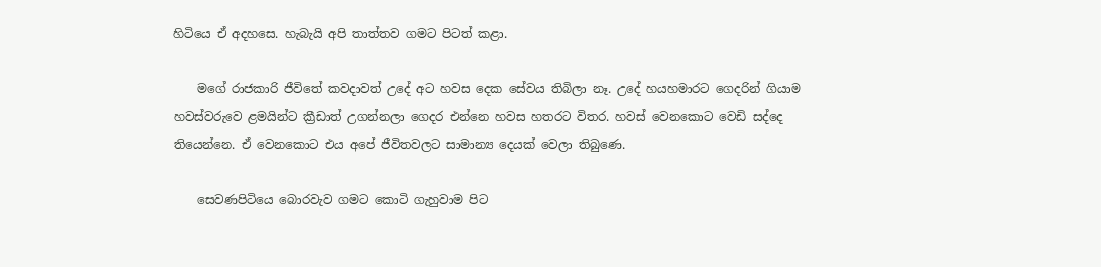හිටියෙ ඒ අදහසෙ. හැබැයි අපි තාත්තව ගමට පිටත් කළා.

    මගේ රාජකාරි ජීවිතේ කවදාවත් උදේ අට හවස දෙක සේවය තිබිලා නෑ. උදේ හයහමාරට ගෙදරින් ගියාම හවස්‌වරුවෙ ළමයින්ට ක්‍රීඩාත් උගන්නලා ගෙදර එන්නෙ හවස හතරට විතර. හවස්‌ වෙනකොට වෙඩි සද්දෙ තියෙන්නෙ. ඒ වෙනකොට එය අපේ ජීවිතවලට සාමාන්‍ය දෙයක්‌ වෙලා තිබුණෙ.

    සෙවණපිටියෙ බොරවැව ගමට කොටි ගැහුවාම පිට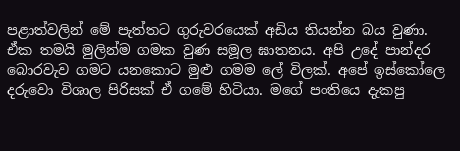පළාත්වලින් මේ පැත්තට ගුරුවරයෙක්‌ අඩිය තියන්න බය වුණා. ඒක තමයි මුලින්ම ගමක වුණ සමූල ඝාතනය. අපි උදේ පාන්දර බොරවැව ගමට යනකොට මුළු ගමම ලේ විලක්‌. අපේ ඉස්‌කෝලෙ දරුවො විශාල පිරිසක්‌ ඒ ගමේ හිටියා. මගේ පංතියෙ දැකපු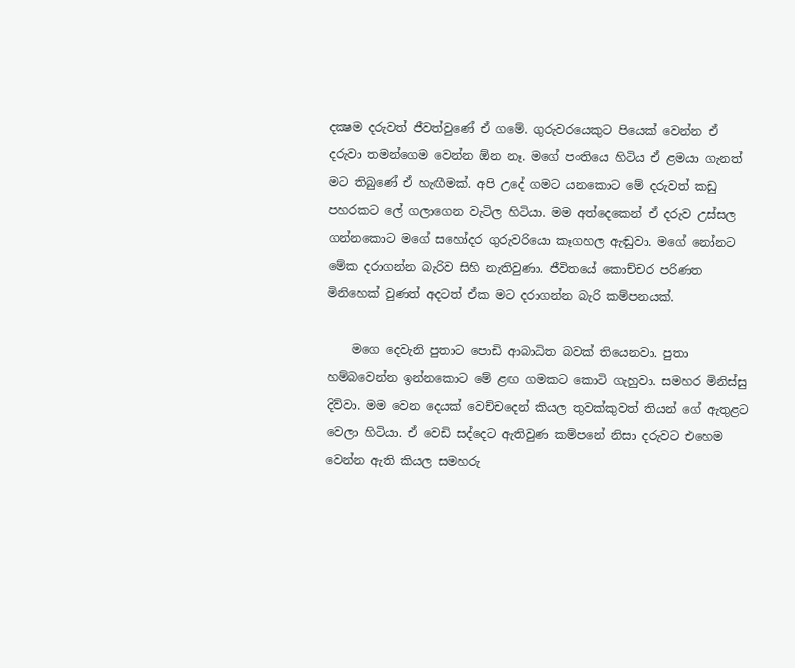දක්‍ෂම දරුවත් ජීවත්වුණේ ඒ ගමේ. ගුරුවරයෙකුට පියෙක්‌ වෙන්න ඒ දරුවා තමන්ගෙම වෙන්න ඕන නෑ. මගේ පංතියෙ හිටිය ඒ ළමයා ගැනත් මට තිබුණේ ඒ හැඟීමක්‌. අපි උදේ ගමට යනකොට මේ දරුවත් කඩු පහරකට ලේ ගලාගෙන වැටිල හිටියා. මම අත්දෙකෙන් ඒ දරුව උස්‌සල ගන්නකොට මගේ සහෝදර ගුරුවරියො කෑගහල ඇඬුවා. මගේ නෝනට මේක දරාගන්න බැරිව සිහි නැතිවුණා. ජීවිතයේ කොච්චර පරිණත මිනිහෙක්‌ වුණත් අදටත් ඒක මට දරාගන්න බැරි කම්පනයක්‌.

    මගෙ දෙවැනි පුතාට පොඩි ආබාධිත බවක්‌ තියෙනවා. පුතා හම්බවෙන්න ඉන්නකොට මේ ළඟ ගමකට කොටි ගැහුවා. සමහර මිනිස්‌සු දිව්වා. මම වෙන දෙයක්‌ වෙච්චදෙන් කියල තුවක්‌කුවත් තියන් ගේ ඇතුළට වෙලා හිටියා. ඒ වෙඩි සද්දෙට ඇතිවුණ කම්පනේ නිසා දරුවට එහෙම වෙන්න ඇති කියල සමහරු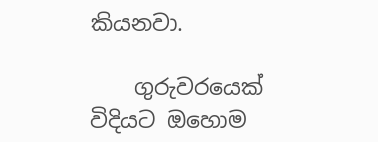කියනවා.

    ගුරුවරයෙක්‌ විදියට ඔහොම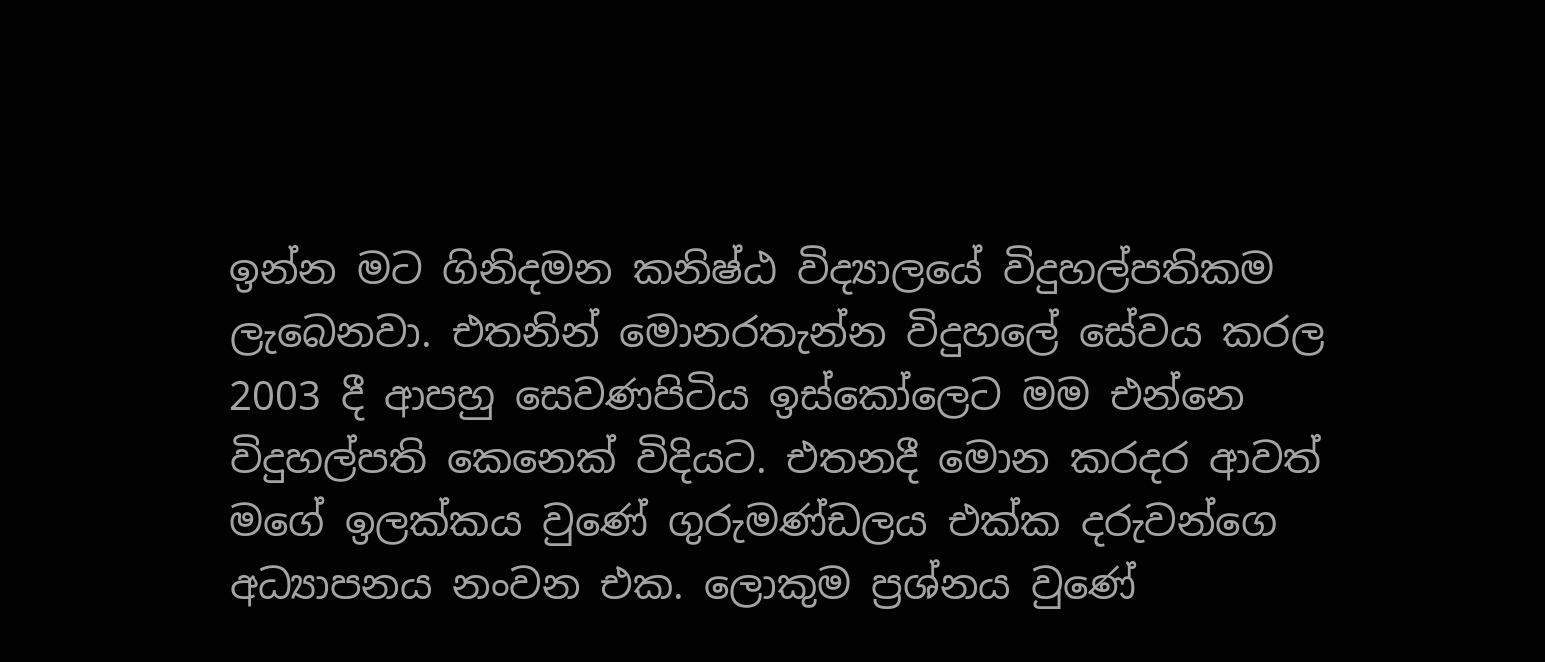ඉන්න මට ගිනිදමන කනිෂ්ඨ විද්‍යාලයේ විදුහල්පතිකම ලැබෙනවා. එතනින් මොනරතැන්න විදුහලේ සේවය කරල 2003 දී ආපහු සෙවණපිටිය ඉස්‌කෝලෙට මම එන්නෙ විදුහල්පති කෙනෙක්‌ විදියට. එතනදී මොන කරදර ආවත් මගේ ඉලක්‌කය වුණේ ගුරුමණ්‌ඩලය එක්‌ක දරුවන්ගෙ අධ්‍යාපනය නංවන එක. ලොකුම ප්‍රශ්නය වුණේ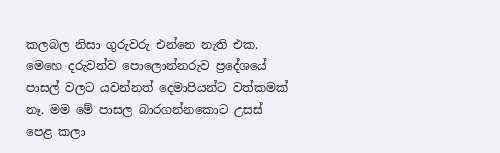කලබල නිසා ගුරුවරු එන්නෙ නැති එක. මෙහෙ දරුවන්ව පොලොන්නරුව ප්‍රදේශයේ පාසල් වලට යවන්නත් දෙමාපියන්ට වත්කමක්‌ නෑ. මම මේ පාසල බාරගන්නකොට උසස්‌ පෙළ කලා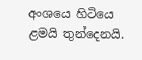අංශයෙ හිටියෙ ළමයි තුන්දෙනයි.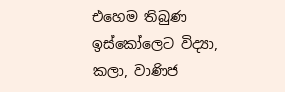එහෙම තිබුණ ඉස්‌කෝලෙට විද්‍යා, කලා, වාණිජ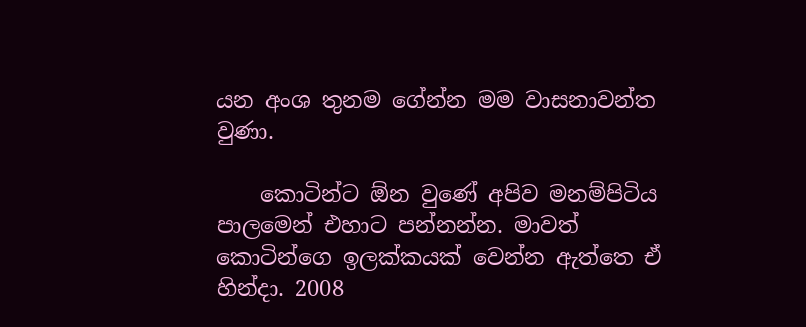යන අංශ තුනම ගේන්න මම වාසනාවන්ත වුණා.

    කොටින්ට ඕන වුණේ අපිව මනම්පිටිය පාලමෙන් එහාට පන්නන්න. මාවත් කොටින්ගෙ ඉලක්‌කයක්‌ වෙන්න ඇත්තෙ ඒ හින්දා. 2008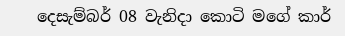දෙසැම්බර් 08 වැනිදා කොටි මගේ කාර්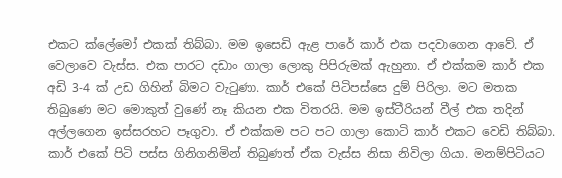එකට ක්‌ලේමෝ එකක්‌ තිබ්බා. මම ඉසෙඩි ඇළ පාරේ කාර් එක පදවාගෙන ආවේ. ඒ වෙලාවෙ වැස්‌ස. එක පාරට දඩාං ගාලා ලොකු පිපිරුමක්‌ ඇහුනා. ඒ එක්‌කම කාර් එක අඩි 3-4 ක්‌ උඩ ගිහින් බිමට වැටුණා. කාර් එකේ පිටිපස්‌සෙ දුම් පිරිලා. මට මතක තිබුණෙ මට මොකුත් වුණේ නෑ කියන එක විතරයි. මම ඉස්‌ටීරියන් වීල් එක තදින් අල්ලගෙන ඉස්‌සරහට පෑගුවා. ඒ එක්‌කම පට පට ගාලා කොටි කාර් එකට වෙඩි තිබ්බා. කාර් එකේ පිටි පස්‌ස ගිනිගනිමින් තිබුණත් ඒක වැස්‌ස නිසා නිවිලා ගියා. මනම්පිටියට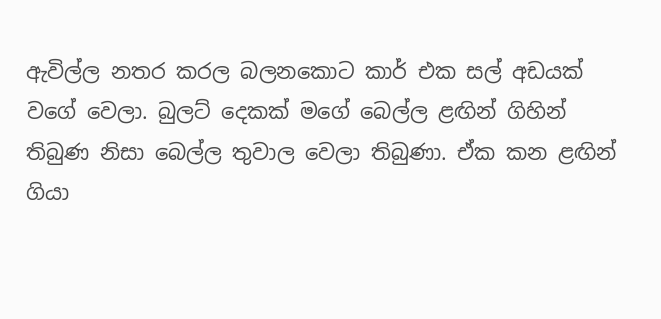ඇවිල්ල නතර කරල බලනකොට කාර් එක සල් අඩයක්‌ වගේ වෙලා. බුලට්‌ දෙකක්‌ මගේ බෙල්ල ළඟින් ගිහින් තිබුණ නිසා බෙල්ල තුවාල වෙලා තිබුණා. ඒක කන ළඟින් ගියා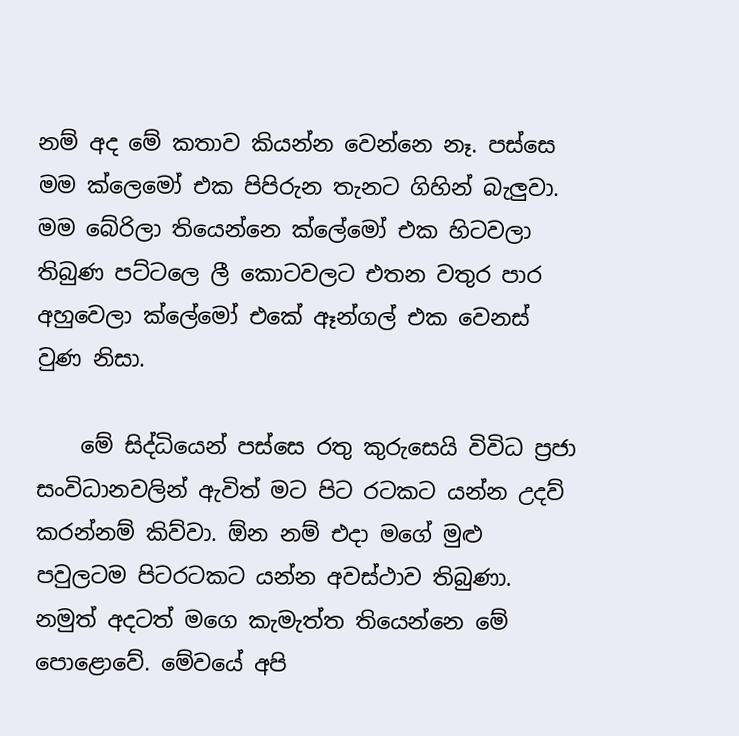නම් අද මේ කතාව කියන්න වෙන්නෙ නෑ. පස්‌සෙ මම ක්‌ලෙමෝ එක පිපිරුන තැනට ගිහින් බැලුවා. මම බේරිලා තියෙන්නෙ ක්‌ලේමෝ එක හිටවලා තිබුණ පට්‌ටලෙ ලී කොටවලට එතන වතුර පාර අහුවෙලා ක්‌ලේමෝ එකේ ඈන්ගල් එක වෙනස්‌ වුණ නිසා.

    මේ සිද්ධියෙන් පස්‌සෙ රතු කුරුසෙයි විවිධ ප්‍රජා සංවිධානවලින් ඇවිත් මට පිට රටකට යන්න උදව් කරන්නම් කිව්වා. ඕන නම් එදා මගේ මුළු පවුලටම පිටරටකට යන්න අවස්‌ථාව තිබුණා. නමුත් අදටත් මගෙ කැමැත්ත තියෙන්නෙ මේ පොළොවේ. මේවයේ අපි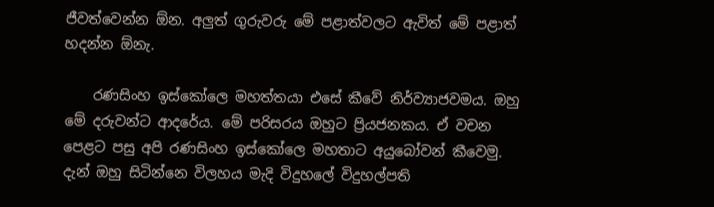ජීවත්වෙන්න ඕන. අලුත් ගුරුවරු මේ පළාත්වලට ඇවිත් මේ පළාත් හදන්න ඕනැ.

    රණසිංහ ඉස්‌කෝලෙ මහත්තයා එසේ කීවේ නිර්ව්‍යාජවමය. ඔහු මේ දරුවන්ට ආදරේය. මේ පරිසරය ඔහුට ප්‍රියජනකය. ඒ වචන පෙළට පසු අපි රණසිංහ ඉස්‌කෝලෙ මහතාට අයුබෝවන් කීවෙමු. දැන් ඔහු සිටින්නෙ විලහය මැදි විදුහලේ විදුහල්පති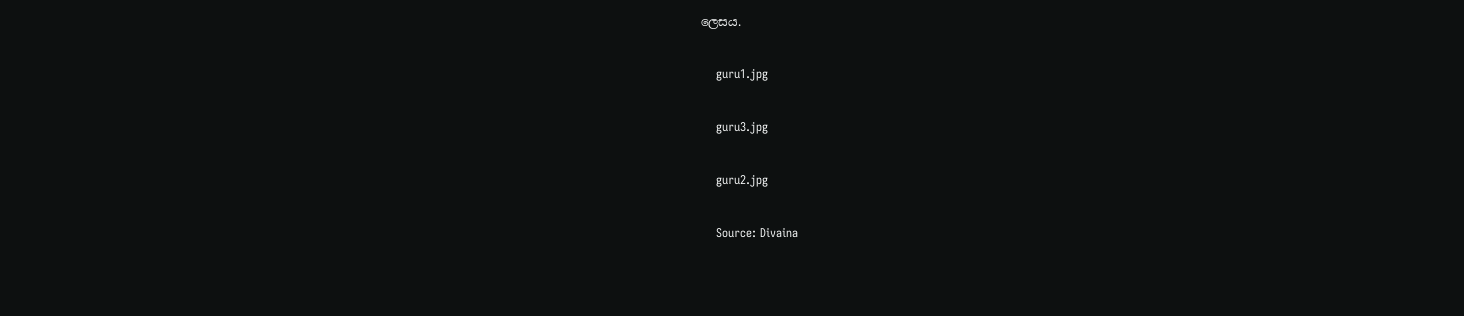ලෙසය.


    guru1.jpg


    guru3.jpg


    guru2.jpg


    Source: Divaina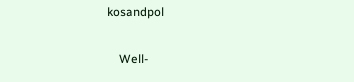kosandpol

    Well-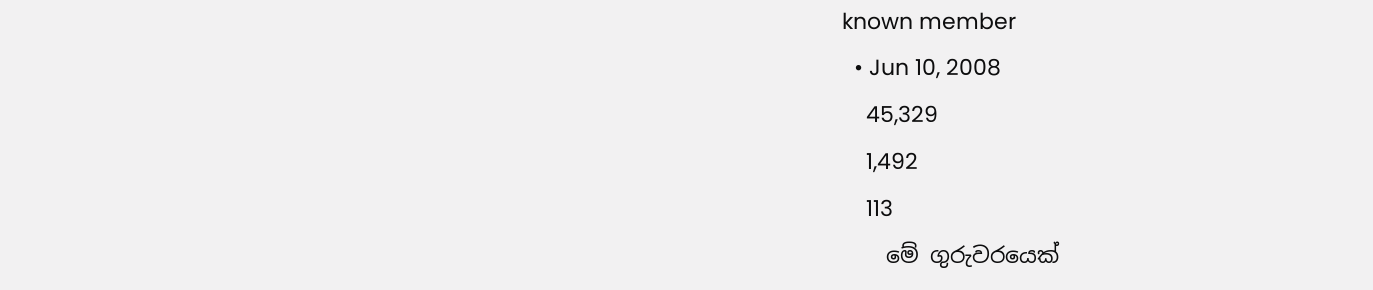known member
  • Jun 10, 2008
    45,329
    1,492
    113
    මේ ගුරුවරයෙක්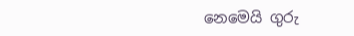නෙමෙයි ගුරු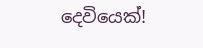දෙවියෙක්!